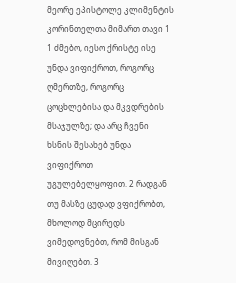მეორე ეპისტოლე კლიმენტის კორინთელთა მიმართ თავი 1 1 ძმებო, იესო ქრისტე ისე უნდა ვიფიქროთ, როგორც ღმერთზე, როგორც ცოცხლებისა და მკვდრების მსაჯულზე; და არც ჩვენი ხსნის შესახებ უნდა ვიფიქროთ უგულებელყოფით. 2 რადგან თუ მასზე ცუდად ვფიქრობთ, მხოლოდ მცირედს ვიმედოვნებთ, რომ მისგან მივიღებთ. 3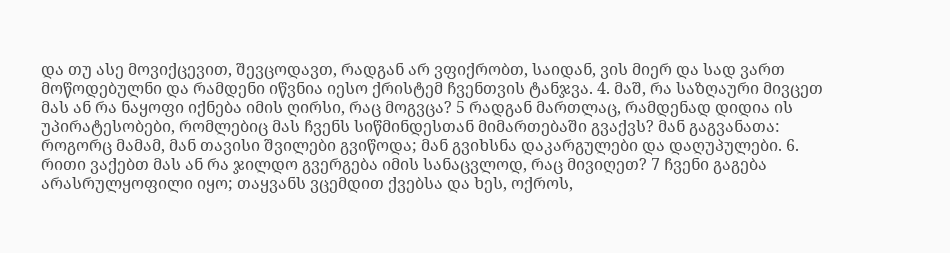და თუ ასე მოვიქცევით, შევცოდავთ, რადგან არ ვფიქრობთ, საიდან, ვის მიერ და სად ვართ მოწოდებულნი და რამდენი იწვნია იესო ქრისტემ ჩვენთვის ტანჯვა. 4. მაშ, რა საზღაური მივცეთ მას ან რა ნაყოფი იქნება იმის ღირსი, რაც მოგვცა? 5 რადგან მართლაც, რამდენად დიდია ის უპირატესობები, რომლებიც მას ჩვენს სიწმინდესთან მიმართებაში გვაქვს? მან გაგვანათა: როგორც მამამ, მან თავისი შვილები გვიწოდა; მან გვიხსნა დაკარგულები და დაღუპულები. 6. რითი ვაქებთ მას ან რა ჯილდო გვერგება იმის სანაცვლოდ, რაც მივიღეთ? 7 ჩვენი გაგება არასრულყოფილი იყო; თაყვანს ვცემდით ქვებსა და ხეს, ოქროს,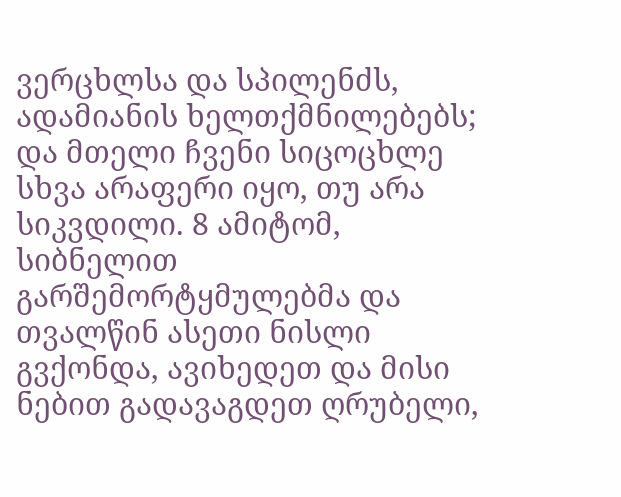ვერცხლსა და სპილენძს, ადამიანის ხელთქმნილებებს; და მთელი ჩვენი სიცოცხლე სხვა არაფერი იყო, თუ არა სიკვდილი. 8 ამიტომ, სიბნელით გარშემორტყმულებმა და თვალწინ ასეთი ნისლი გვქონდა, ავიხედეთ და მისი ნებით გადავაგდეთ ღრუბელი,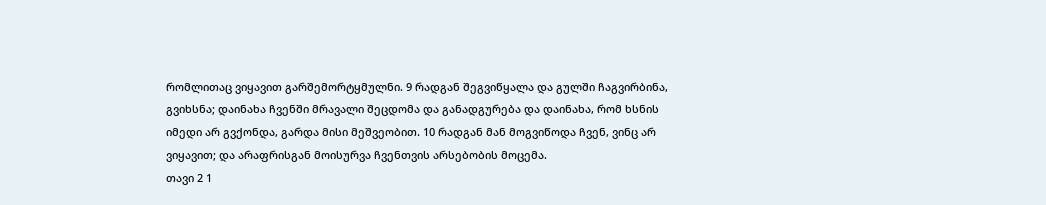რომლითაც ვიყავით გარშემორტყმულნი. 9 რადგან შეგვიწყალა და გულში ჩაგვირბინა, გვიხსნა; დაინახა ჩვენში მრავალი შეცდომა და განადგურება და დაინახა, რომ ხსნის იმედი არ გვქონდა, გარდა მისი მეშვეობით. 10 რადგან მან მოგვიწოდა ჩვენ, ვინც არ ვიყავით; და არაფრისგან მოისურვა ჩვენთვის არსებობის მოცემა.
თავი 2 1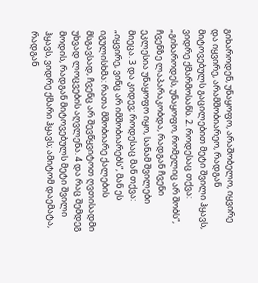გიხაროდენ, უნაყოფო, არაშობელო, იყვირე და იყვირე, არამშობიარეო, რადგან მიტოვებულს გაცილებით მეტი შვილი ჰყავს, ვიდრე ქმარმოსანს. 2. როდესაც თქვა: „გიხაროდეს, უნაყოფო, რომელიც არ შობს“, ჩვენზე ლაპარაკობდა, რადგან ჩვენი ეკლესია უნაყოფო იყო, სანამ შვილები მიეცა. 3 და კიდევ; როდესაც მან თქვა: „იყვირე, ვინც არ იმშობიარებს“, მან ეს იგულისხმა: რათა მშობიარე ქალების მსგავსად, ჩვენც არ შევწყვიტოთ ღვთისადმი უხვად ლოცვების აღვლენა. 4 და რაც შემდეგ მოდის, რადგან მიტოვებულს მეტი შვილი ჰყავს, ვიდრე ქმარი ჰყავს; ამიტომ დაემატა, რადგან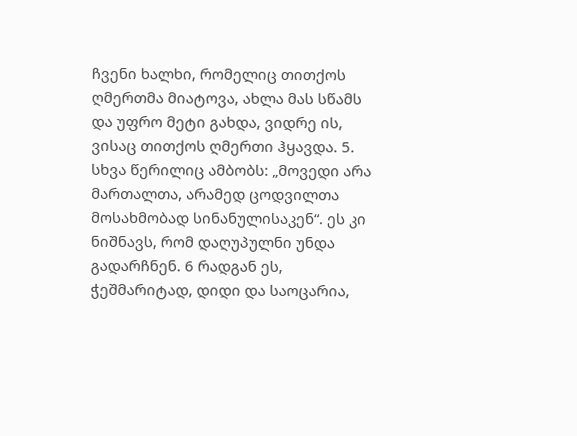ჩვენი ხალხი, რომელიც თითქოს ღმერთმა მიატოვა, ახლა მას სწამს და უფრო მეტი გახდა, ვიდრე ის, ვისაც თითქოს ღმერთი ჰყავდა. 5. სხვა წერილიც ამბობს: „მოვედი არა მართალთა, არამედ ცოდვილთა მოსახმობად სინანულისაკენ“. ეს კი ნიშნავს, რომ დაღუპულნი უნდა გადარჩნენ. 6 რადგან ეს, ჭეშმარიტად, დიდი და საოცარია,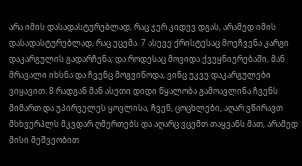არა იმის დასადასტურებლად, რაც ჯერ კიდევ დგას, არამედ იმის დასადასტურებლად, რაც ეცემა. 7 ასევე ქრისტესაც მოეჩვენა კარგი დაკარგულის გადარჩენა; და როდესაც მოვიდა ქვეყნიერებაში, მან მრავალი იხსნა და ჩვენც მოგვიწოდა, ვინც უკვე დაკარგულები ვიყავით. 8 რადგან მან ასეთი დიდი წყალობა გამოავლინა ჩვენს მიმართ და უპირველეს ყოვლისა, ჩვენ, ცოცხლები, აღარ ვწირავთ მსხვერპლს მკვდარ ღმერთებს და აღარც ვცემთ თაყვანს მათ, არამედ მისი მეშვეობით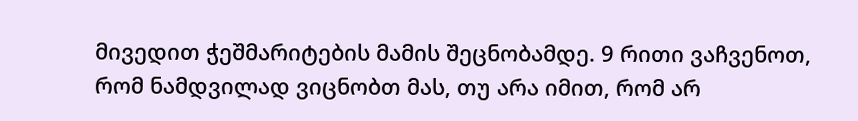მივედით ჭეშმარიტების მამის შეცნობამდე. 9 რითი ვაჩვენოთ, რომ ნამდვილად ვიცნობთ მას, თუ არა იმით, რომ არ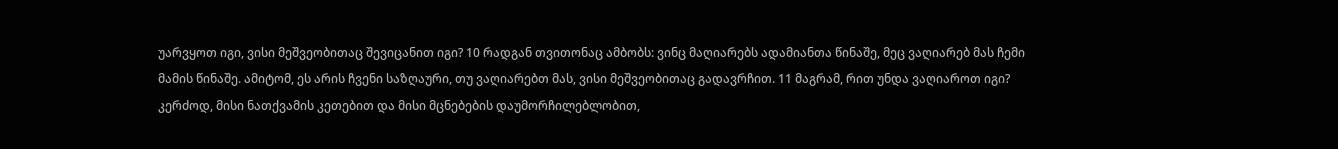უარვყოთ იგი, ვისი მეშვეობითაც შევიცანით იგი? 10 რადგან თვითონაც ამბობს: ვინც მაღიარებს ადამიანთა წინაშე, მეც ვაღიარებ მას ჩემი მამის წინაშე. ამიტომ, ეს არის ჩვენი საზღაური, თუ ვაღიარებთ მას, ვისი მეშვეობითაც გადავრჩით. 11 მაგრამ, რით უნდა ვაღიაროთ იგი? კერძოდ, მისი ნათქვამის კეთებით და მისი მცნებების დაუმორჩილებლობით,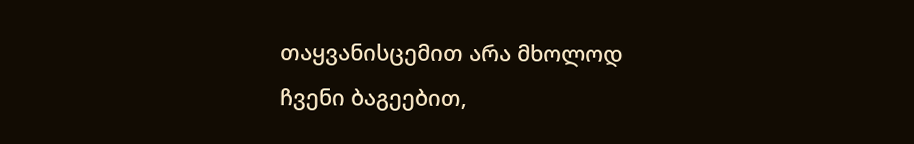თაყვანისცემით არა მხოლოდ ჩვენი ბაგეებით,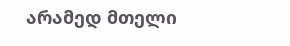არამედ მთელი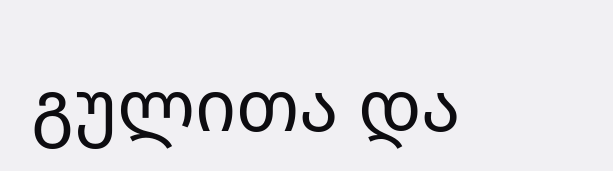გულითა და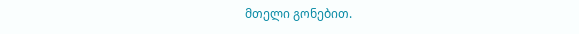მთელი გონებით.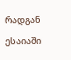რადგან ესაიაში